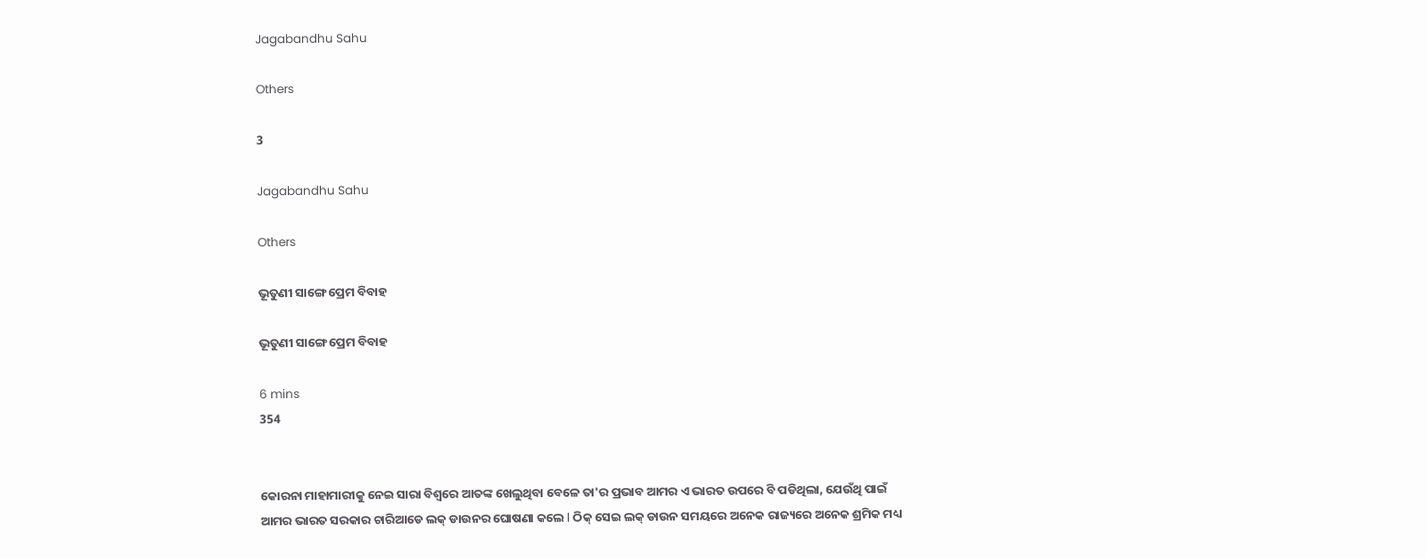Jagabandhu Sahu

Others

3

Jagabandhu Sahu

Others

ଭୂତୁଣୀ ସାଙ୍ଗେ ପ୍ରେମ ବିବାହ

ଭୂତୁଣୀ ସାଙ୍ଗେ ପ୍ରେମ ବିବାହ

6 mins
354


କୋରନା ମାହାମାରୀକୁ ନେଇ ସାରା ବିଶ୍ୱରେ ଆତଙ୍କ ଖେଲୁଥିବା ବେଳେ ତା'ର ପ୍ରଭାବ ଆମର ଏ ଭାରତ ଉପରେ ବି ପଡିଥିଲା, ଯେଉଁଥି ପାଇଁ ଆମର ଭାରତ ସରକାର ଚାରିଆଡେ ଲକ୍ ଡାଉନର ଘୋଷଣା କଲେ l ଠିକ୍ ସେଇ ଲକ୍ ଡାଉନ ସମୟରେ ଅନେକ ରାଜ୍ୟରେ ଅନେକ ଶ୍ରମିକ ମଧ୍ୟ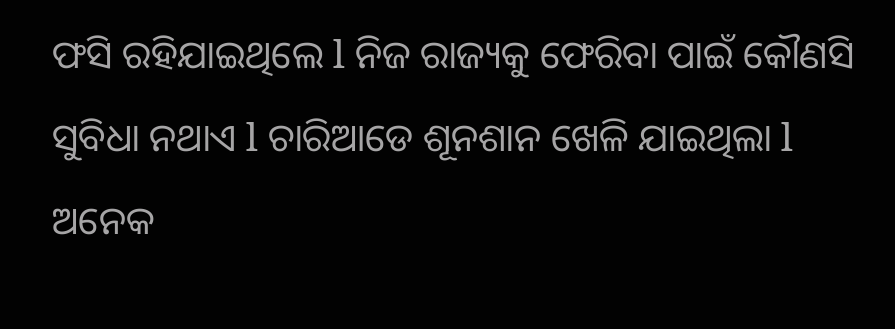ଫସି ରହିଯାଇଥିଲେ l ନିଜ ରାଜ୍ୟକୁ ଫେରିବା ପାଇଁ କୌଣସି ସୁବିଧା ନଥାଏ l ଚାରିଆଡେ ଶୂନଶାନ ଖେଳି ଯାଇଥିଲା l ଅନେକ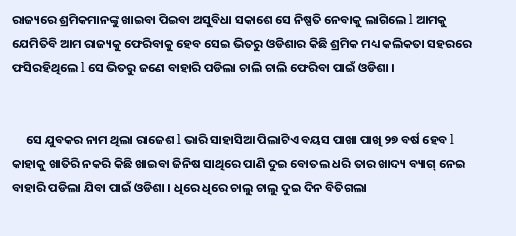ରାଜ୍ୟରେ ଶ୍ରମିକମାନଙ୍କୁ ଖାଇବା ପିଇବା ଅସୁବିଧା ସକାଶେ ସେ ନିଷ୍ପତି ନେବାକୁ ଲାଗିଲେ l ଆମକୁ ଯେମିତିବି ଆମ ରାଜ୍ୟକୁ ଫେରିବାକୁ ହେବ ସେଇ ଭିତରୁ ଓଡିଶାର କିଛି ଶ୍ରମିକ ମଧ୍ୟ କଲିକତା ସହରରେ ଫସିରହିଥିଲେ l ସେ ଭିତରୁ ଜଣେ ବାହାରି ପଡିଲା ଚାଲି ଚାଲି ଫେରିବା ପାଇଁ ଓଡିଶା ।


     ସେ ଯୁବକର ନାମ ଥିଲା ରାଜେଶ l ଭାରି ସାହାସିଆ ପିଲାଟିଏ ବୟସ ପାଖା ପାଖି ୨୭ ବର୍ଷ ହେବ l କାହାକୁ ଖାତିରି ନକରି କିଛି ଖାଇବା ଜିନିଷ ସାଥିରେ ପାଣି ଦୁଇ ବୋତଲ ଧରି ତାର ଖାଦ୍ୟ ବ୍ୟାଗ୍ ନେଇ ବାହାରି ପଡିଲା ଯିବା ପାଇଁ ଓଡିଶା । ଧିରେ ଧିରେ ଚାଲୁ ଚାଲୁ ଦୁଇ ଦିନ ବିତିଗଲା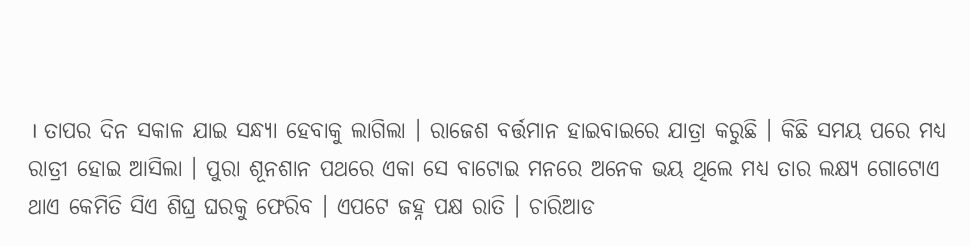। ତାପର ଦିନ ସକାଳ ଯାଇ ସନ୍ଧ୍ୟା ହେବାକୁ ଲାଗିଲା । ରାଜେଶ ବର୍ତ୍ତମାନ ହାଇବାଇରେ ଯାତ୍ରା କରୁଛି । କିଛି ସମୟ ପରେ ମଧ୍ୟ ରାତ୍ରୀ ହୋଇ ଆସିଲା । ପୁରା ଶୂନଶାନ ପଥରେ ଏକା ସେ ବାଟୋଇ ମନରେ ଅନେକ ଭୟ ଥିଲେ ମଧ୍ୟ ତାର ଲକ୍ଷ୍ୟ ଗୋଟୋଏ ଥାଏ କେମିତି ସିଏ ଶିଘ୍ର ଘରକୁ ଫେରିବ । ଏପଟେ ଜହ୍ନ ପକ୍ଷ ରାତି । ଚାରିଆଡ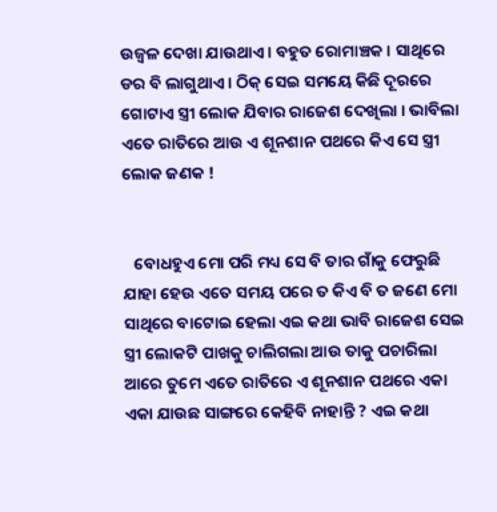ଉଜ୍ୱଳ ଦେଖା ଯାଉଥାଏ । ବହୁତ ରୋମାଞ୍ଚକ । ସାଥିରେ ଡର ବି ଲାଗୁଥାଏ । ଠିକ୍ ସେଇ ସମୟେ କିଛି ଦୂରରେ ଗୋଟାଏ ସ୍ତ୍ରୀ ଲୋକ ଯିବାର ରାଜେଶ ଦେଖିଲା । ଭାବିଲା ଏତେ ରାତିରେ ଆଉ ଏ ଶୂନଶାନ ପଥରେ କିଏ ସେ ସ୍ତ୍ରୀ ଲୋକ ଜଣକ !


   ବୋଧହୁଏ ମୋ ପରି ମଧ୍ୟ ସେ ବି ତାର ଗାଁକୁ ଫେରୁଛି ଯାହା ହେଉ ଏତେ ସମୟ ପରେ ତ କିଏ ବି ତ ଜଣେ ମୋ ସାଥିରେ ବାଟୋଇ ହେଲା ଏଇ କଥା ଭାବି ରାଜେଶ ସେଇ ସ୍ତ୍ରୀ ଲୋକଟି ପାଖକୁ ଚାଲିଗଲା ଆଉ ତାକୁ ପଚାରିଲା ଆରେ ତୁମେ ଏତେ ରାତିରେ ଏ ଶୂନଶାନ ପଥରେ ଏକା ଏକା ଯାଉଛ ସାଙ୍ଗରେ କେହିବି ନାହାନ୍ତି ? ଏଇ କଥା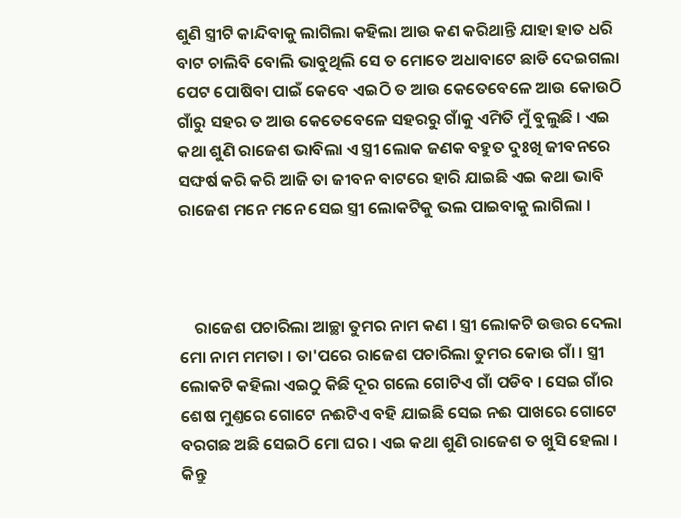ଶୁଣି ସ୍ତ୍ରୀଟି କାନ୍ଦିବାକୁ ଲାଗିଲା କହିଲା ଆଉ କଣ କରିଥାନ୍ତି ଯାହା ହାତ ଧରି ବାଟ ଚାଲିବି ବୋଲି ଭାବୁଥିଲି ସେ ତ ମୋତେ ଅଧାବାଟେ ଛାଡି ଦେଇଗଲା ପେଟ ପୋଷିବା ପାଇଁ କେବେ ଏଇଠି ତ ଆଉ କେତେବେଳେ ଆଉ କୋଉଠି ଗାଁରୁ ସହର ତ ଆଉ କେତେବେଳେ ସହରରୁ ଗାଁକୁ ଏମିତି ମୁଁ ବୁଲୁଛି । ଏଇ କଥା ଶୁଣି ରାଜେଶ ଭାବିଲା ଏ ସ୍ତ୍ରୀ ଲୋକ ଜଣକ ବହୁତ ଦୁଃଖି ଜୀବନରେ ସଙ୍ଘର୍ଷ କରି କରି ଆଜି ତା ଜୀବନ ବାଟରେ ହାରି ଯାଇଛି ଏଇ କଥା ଭାବି ରାଜେଶ ମନେ ମନେ ସେଇ ସ୍ତ୍ରୀ ଲୋକଟିକୁ ଭଲ ପାଇବାକୁ ଲାଗିଲା ।



    ରାଜେଶ ପଚାରିଲା ଆଚ୍ଛା ତୁମର ନାମ କଣ । ସ୍ତ୍ରୀ ଲୋକଟି ଉତ୍ତର ଦେଲା ମୋ ନାମ ମମତା । ତା'ପରେ ରାଜେଶ ପଚାରିଲା ତୁମର କୋଉ ଗାଁ । ସ୍ତ୍ରୀ ଲୋକଟି କହିଲା ଏଇଠୁ କିଛି ଦୂର ଗଲେ ଗୋଟିଏ ଗାଁ ପଡିବ । ସେଇ ଗାଁର ଶେଷ ମୁଣ୍ତରେ ଗୋଟେ ନଈଟିଏ ବହି ଯାଇଛି ସେଇ ନଈ ପାଖରେ ଗୋଟେ ବରଗଛ ଅଛି ସେଇଠି ମୋ ଘର । ଏଇ କଥା ଶୁଣି ରାଜେଶ ତ ଖୁସି ହେଲା । କିନ୍ତୁ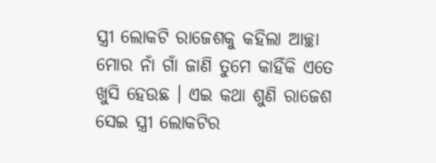ସ୍ତ୍ରୀ ଲୋକଟି ରାଜେଶକୁ କହିଲା ଆଚ୍ଛା ମୋର ନାଁ ଗାଁ ଜାଣି ତୁମେ କାହିଁକି ଏତେ ଖୁସି ହେଉଛ । ଏଇ କଥା ଶୁଣି ରାଜେଶ ସେଇ ସ୍ତ୍ରୀ ଲୋକଟିର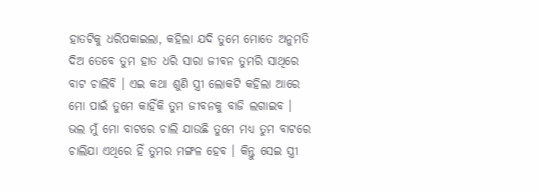ହାତଟିକୁ ଧରିପକାଇଲା, କହିଲା ଯଦି ତୁମେ ମୋତେ ଅନୁମତି ଦିଅ ତେବେ ତୁମ ହାତ ଧରି ସାରା ଜୀବନ ତୁମରି ସାଥିରେ ବାଟ ଚାଲିବି । ଏଇ କଥା ଶୁଣି ସ୍ତ୍ରୀ ଲୋକଟି କହିଲା ଆରେ ମୋ ପାଇଁ ତୁମେ କାହିଁକି ତୁମ ଜୀବନକୁ ବାଜି ଲଗାଇବ । ଭଲ ମୁଁ ମୋ ବାଟରେ ଚାଲି ଯାଉଛି ତୁମେ ମଧ୍ୟ ତୁମ ବାଟରେ ଚାଲିଯା ଏଥିରେ ହିଁ ତୁମର ମଙ୍ଗଳ ହେବ । କିନ୍ତୁ ସେଇ ସ୍ତ୍ରୀ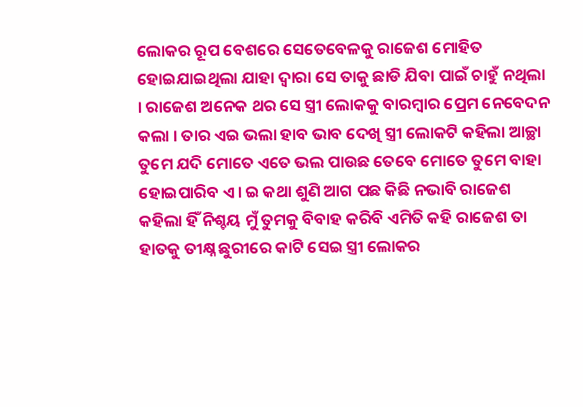ଲୋକର ରୂପ ବେଶରେ ସେତେବେଳକୁ ରାଜେଶ ମୋହିତ ହୋଇଯାଇଥିଲା ଯାହା ଦ୍ବାରା ସେ ତାକୁ ଛାଡି ଯିବା ପାଇଁ ଚାହୁଁ ନଥିଲା । ରାଜେଶ ଅନେକ ଥର ସେ ସ୍ତ୍ରୀ ଲୋକକୁ ବାରମ୍ବାର ପ୍ରେମ ନେବେଦନ କଲା । ତାର ଏଇ ଭଲା ହାବ ଭାବ ଦେଖି ସ୍ତ୍ରୀ ଲୋକଟି କହିଲା ଆଚ୍ଛା ତୁମେ ଯଦି ମୋତେ ଏତେ ଭଲ ପାଉଛ ତେବେ ମୋତେ ତୁମେ ବାହା ହୋଇପାରିବ ଏ। ଇ କଥା ଶୁଣି ଆଗ ପଛ କିଛି ନଭାବି ରାଜେଶ କହିଲା ହିଁ ନିଶ୍ଚୟ ମୁଁ ତୁମକୁ ବିବାହ କରିବି ଏମିତି କହି ରାଜେଶ ତା ହାତକୁ ତୀକ୍ଷ୍ନ ଛୁରୀରେ କାଟି ସେଇ ସ୍ତ୍ରୀ ଲୋକର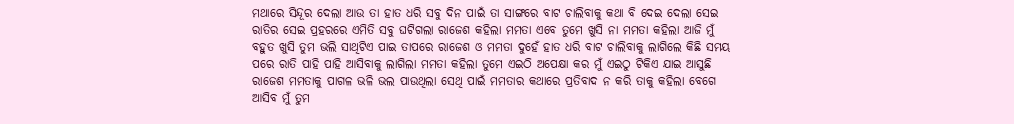ମଥାରେ ସିନ୍ଦୂର ଦେଲା ଆଉ ତା ହାତ ଧରି ସବୁ ଦିନ ପାଇଁ ତା ସାଙ୍ଗରେ ବାଟ ଚାଲିବାକୁ କଥା ବି ଦେଇ ଦେଲା ସେଇ ରାତିର ସେଇ ପ୍ରହରରେ ଏମିତି ସବୁ ଘଟିଗଲା ରାଜେଶ କହିଲା ମମତା ଏବେ ତୁମେ ଖୁସି ନା ମମତା କହିଲା ଆଜି ମୁଁ ବହୁତ ଖୁସି ତୁମ ଭଲି ସାଥିଟିଏ ପାଇ ତାପରେ ରାଜେଶ ଓ ମମତା ଦୁହେଁ ହାତ ଧରି ବାଟ ଚାଲିବାକୁ ଲାଗିଲେ କିଛି ସମୟ ପରେ ରାତି ପାହି ପାହି ଆସିବାକୁ ଲାଗିଲା ମମତା କହିଲା ତୁମେ ଏଇଠି ଅପେକ୍ଷା କର ମୁଁ ଏଇଠୁ ଟିକିଏ ଯାଇ ଆସୁଛି ରାଜେଶ ମମତାକୁ ପାଗଳ ଭଳି ଭଲ ପାଉଥିଲା ସେଥି ପାଇଁ ମମତାର କଥାରେ ପ୍ରତିବାଦ ନ କରି ତାକୁ କହିଲା ବେଗେ ଆସିବ ମୁଁ ତୁମ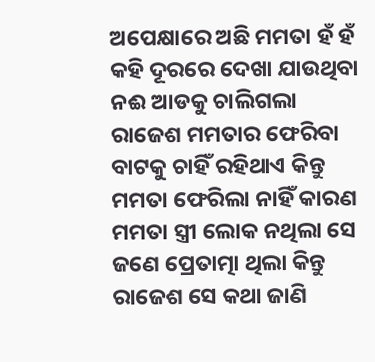ଅପେକ୍ଷାରେ ଅଛି ମମତା ହଁ ହଁ କହି ଦୂରରେ ଦେଖା ଯାଉଥିବା ନଈ ଆଡକୁ ଚାଲିଗଲା ରାଜେଶ ମମତାର ଫେରିବା ବାଟକୁ ଚାହିଁ ରହିଥାଏ କିନ୍ତୁ ମମତା ଫେରିଲା ନାହିଁ କାରଣ ମମତା ସ୍ତ୍ରୀ ଲୋକ ନଥିଲା ସେ ଜଣେ ପ୍ରେତାତ୍ମା ଥିଲା କିନ୍ତୁ ରାଜେଶ ସେ କଥା ଜାଣି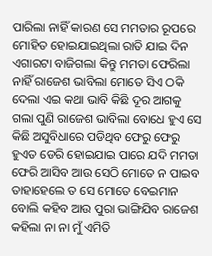ପାରିଲା ନାହିଁ କାରଣ ସେ ମମତାର ରୂପରେ ମୋହିତ ହୋଇଯାଇଥିଲା ରାତି ଯାଇ ଦିନ ଏଗାରଟା ବାଜିଗଲା କିନ୍ତୁ ମମତା ଫେରିଲା ନାହିଁ ରାଜେଶ ଭାବିଲା ମୋତେ ସିଏ ଠକି ଦେଲା ଏଇ କଥା ଭାବି କିଛି ଦୂର ଆଗକୁ ଗଲା ପୁଣି ରାଜେଶ ଭାବିଲା ବୋଧେ ହୁଏ ସେ କିଛି ଅସୁବିଧାରେ ପଡିଥିବ ଫେରୁ ଫେରୁ ହୁଏତ ଡେରି ହୋଇଯାଇ ପାରେ ଯଦି ମମତା ଫେରି ଆସିବ ଆଉ ସେଠି ମୋତେ ନ ପାଇବ ତାହାହେଲେ ତ ସେ ମୋତେ ବେଇମାନ ବୋଲି କହିବ ଆଉ ପୁରା ଭାଙ୍ଗିଯିବ ରାଜେଶ କହିଲା ନା ନା ମୁଁ ଏମିତି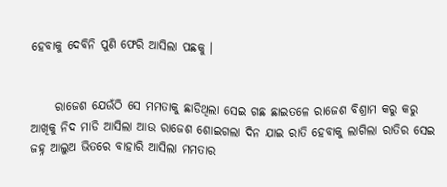ହେବାକୁ ଦେବିନି ପୁଣି ଫେରି ଆସିଲା ପଛକୁ ।


     ରାଜେଶ ଯେଉଁଠି ସେ ମମତାକୁ ଛାଡିଥିଲା ସେଇ ଗଛ ଛାଇତଳେ ରାଜେଶ ବିଶ୍ରାମ କରୁ କରୁ ଆଖିକୁ ନିଦ ମାଡି ଆସିଲା ଆଉ ରାଜେଶ ଶୋଇଗଲା ଦିନ ଯାଇ ରାତି ହେବାକୁ ଲାଗିଲା ରାତିର ସେଇ ଜହ୍ନ ଆଲୁଅ ଭିତରେ ବାହାରି ଆସିଲା ମମତାର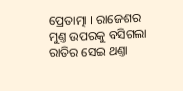ପ୍ରେତାତ୍ମା । ରାଜେଶର ମୁଣ୍ତ ଉପରକୁ ବସିଗଲା ରାତିର ସେଇ ଥଣ୍ତା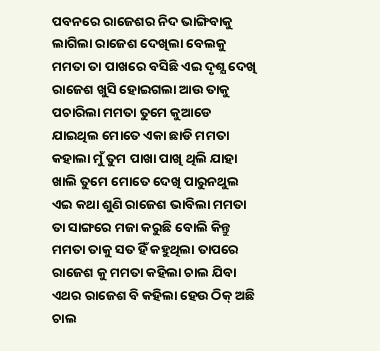ପବନରେ ରାଜେଶର ନିଦ ଭାଙ୍ଗିବାକୁ ଲାଗିଲା ରାଜେଶ ଦେଖିଲା ବେଲକୁ ମମତା ତା ପାଖରେ ବସିଛି ଏଇ ଦୃଶ୍ଯ ଦେଖି ରାଜେଶ ଖୁସି ହୋଇଗଲା ଆଉ ତାକୁ ପଚାରିଲା ମମତା ତୁମେ କୁଆଡେ ଯାଇଥିଲ ମୋତେ ଏକା ଛାଡି ମମତା କହାଲା ମୁଁ ତୁମ ପାଖା ପାଖି ଥିଲି ଯାହା ଖାଲି ତୁମେ ମୋତେ ଦେଖି ପାରୁନଥୁଲ ଏଇ କଥା ଶୁଣି ରାଜେଶ ଭାବିଲା ମମତା ତା ସାଙ୍ଗରେ ମଜା କରୁଛି ବୋଲି କିନ୍ତୁ ମମତା ତାକୁ ସତ ହିଁ କହୁଥିଲା ତାପରେ ରାଜେଶ କୁ ମମତା କହିଲା ଚାଲ ଯିବା ଏଥର ରାଜେଶ ବି କହିଲା ହେଉ ଠିକ୍ ଅଛି ଚାଲ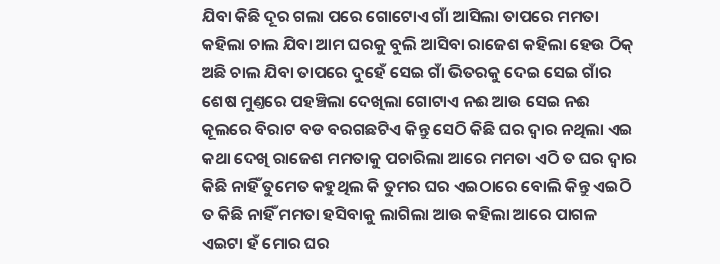ଯିବା କିଛି ଦୂର ଗଲା ପରେ ଗୋଟୋଏ ଗାଁ ଆସିଲା ତାପରେ ମମତା କହିଲା ଚାଲ ଯିବା ଆମ ଘରକୁ ବୁଲି ଆସିବା ରାଜେଶ କହିଲା ହେଉ ଠିକ୍ ଅଛି ଚାଲ ଯିବା ତାପରେ ଦୁହେଁ ସେଇ ଗାଁ ଭିତରକୁ ଦେଇ ସେଇ ଗାଁର ଶେଷ ମୁଣ୍ତରେ ପହଞ୍ଚିଲା ଦେଖିଲା ଗୋଟାଏ ନଈ ଆଉ ସେଇ ନଈ କୂଲରେ ବିରାଟ ବଡ ବରଗଛଟିଏ କିନ୍ତୁ ସେଠି କିଛି ଘର ଦ୍ବାର ନଥିଲା ଏଇ କଥା ଦେଖି ରାଜେଶ ମମତାକୁ ପଚାରିଲା ଆରେ ମମତା ଏଠି ତ ଘର ଦ୍ବାର କିଛି ନାହିଁ ତୁମେତ କହୁଥିଲ କି ତୁମର ଘର ଏଇଠାରେ ବୋଲି କିନ୍ତୁ ଏଇଠି ତ କିଛି ନାହିଁ ମମତା ହସିବାକୁ ଲାଗିଲା ଆଉ କହିଲା ଆରେ ପାଗଳ ଏଇଟା ହଁ ମୋର ଘର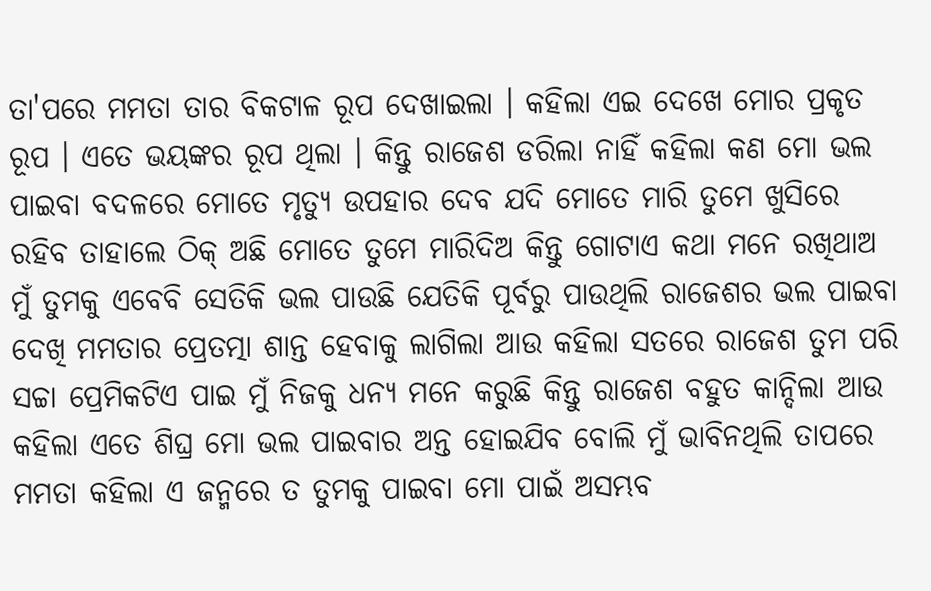ତା'ପରେ ମମତା ତାର ବିକଟାଳ ରୂପ ଦେଖାଇଲା । କହିଲା ଏଇ ଦେଖେ ମୋର ପ୍ରକୃତ ରୂପ । ଏତେ ଭୟଙ୍କର ରୂପ ଥିଲା । କିନ୍ତୁ ରାଜେଶ ଡରିଲା ନାହିଁ କହିଲା କଣ ମୋ ଭଲ ପାଇବା ବଦଳରେ ମୋତେ ମୃତ୍ୟୁ ଉପହାର ଦେବ ଯଦି ମୋତେ ମାରି ତୁମେ ଖୁସିରେ ରହିବ ତାହାଲେ ଠିକ୍ ଅଛି ମୋତେ ତୁମେ ମାରିଦିଅ କିନ୍ତୁ ଗୋଟାଏ କଥା ମନେ ରଖିଥାଅ ମୁଁ ତୁମକୁ ଏବେବି ସେତିକି ଭଲ ପାଉଛି ଯେତିକି ପୂର୍ବରୁ ପାଉଥିଲି ରାଜେଶର ଭଲ ପାଇବା ଦେଖି ମମତାର ପ୍ରେତତ୍ମା ଶାନ୍ତ ହେବାକୁ ଲାଗିଲା ଆଉ କହିଲା ସତରେ ରାଜେଶ ତୁମ ପରି ସଚ୍ଚା ପ୍ରେମିକଟିଏ ପାଇ ମୁଁ ନିଜକୁ ଧନ୍ଯ ମନେ କରୁଛି କିନ୍ତୁ ରାଜେଶ ବହୁତ କାନ୍ଦିଲା ଆଉ କହିଲା ଏତେ ଶିଘ୍ର ମୋ ଭଲ ପାଇବାର ଅନ୍ତ ହୋଇଯିବ ବୋଲି ମୁଁ ଭାବିନଥିଲି ତାପରେ ମମତା କହିଲା ଏ ଜନ୍ମରେ ତ ତୁମକୁ ପାଇବା ମୋ ପାଇଁ ଅସମ୍ଭବ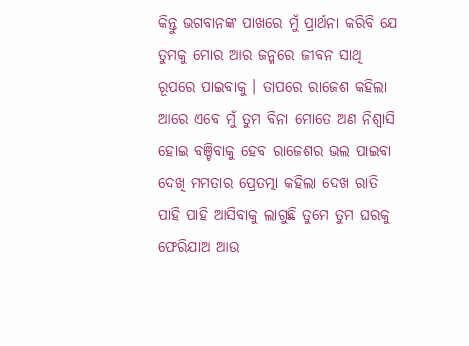କିନ୍ତୁ ଭଗବାନଙ୍କ ପାଖରେ ମୁଁ ପ୍ରାର୍ଥନା କରିବି ଯେ ତୁମକୁ ମୋର ଆର ଜନ୍ମରେ ଜୀବନ ସାଥି ରୂପରେ ପାଇବାକୁ । ତାପରେ ରାଜେଶ କହିଲା ଆରେ ଏବେ ମୁଁ ତୁମ ବିନା ମୋତେ ଅଣ ନିଶ୍ବାସି ହୋଇ ବଞ୍ଚିବାକୁ ହେବ ରାଜେଶର ଭଲ ପାଇବା ଦେଖି ମମତାର ପ୍ରେତତ୍ମା କହିଲା ଦେଖ ରାତି ପାହି ପାହି ଆସିବାକୁ ଲାଗୁଛି ତୁମେ ତୁମ ଘରକୁ ଫେରିଯାଅ ଆଉ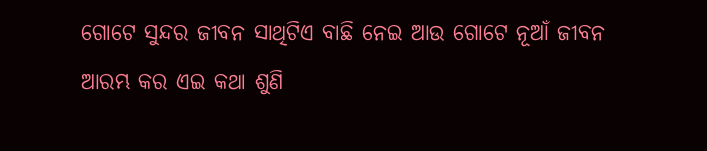ଗୋଟେ ସୁନ୍ଦର ଜୀବନ ସାଥିଟିଏ ବାଛି ନେଇ ଆଉ ଗୋଟେ ନୂଆଁ ଜୀବନ ଆରମ୍ଭ କର ଏଇ କଥା ଶୁଣି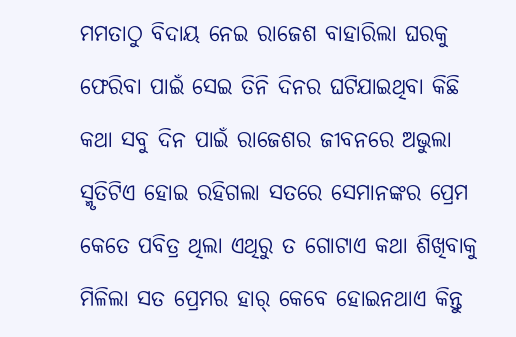ମମତାଠୁ ବିଦାୟ ନେଇ ରାଜେଶ ବାହାରିଲା ଘରକୁ ଫେରିବା ପାଇଁ ସେଇ ତିନି ଦିନର ଘଟିଯାଇଥିବା କିଛି କଥା ସବୁ ଦିନ ପାଇଁ ରାଜେଶର ଜୀବନରେ ଅଭୁଲା ସ୍ମୃତିଟିଏ ହୋଇ ରହିଗଲା ସତରେ ସେମାନଙ୍କର ପ୍ରେମ କେତେ ପବିତ୍ର ଥିଲା ଏଥିରୁ ତ ଗୋଟାଏ କଥା ଶିଖିବାକୁ ମିଳିଲା ସତ ପ୍ରେମର ହାର୍ କେବେ ହୋଇନଥାଏ କିନ୍ତୁ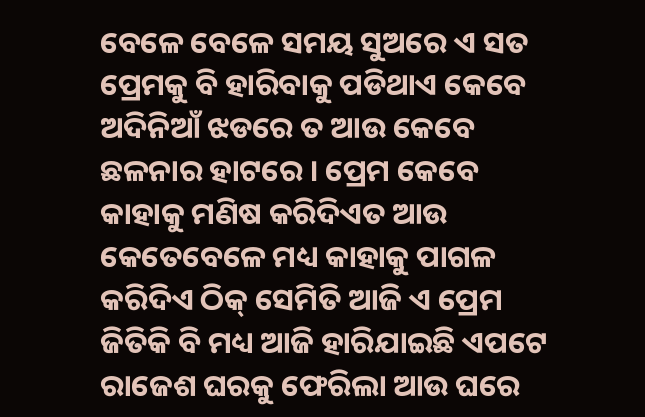ବେଳେ ବେଳେ ସମୟ ସୁଅରେ ଏ ସତ ପ୍ରେମକୁ ବି ହାରିବାକୁ ପଡିଥାଏ କେବେ ଅଦିନିଆଁ ଝଡରେ ତ ଆଉ କେବେ ଛଳନାର ହାଟରେ । ପ୍ରେମ କେବେ କାହାକୁ ମଣିଷ କରିଦିଏତ ଆଉ କେତେବେଳେ ମଧ୍ୟ କାହାକୁ ପାଗଳ କରିଦିଏ ଠିକ୍ ସେମିତି ଆଜି ଏ ପ୍ରେମ ଜିତିକି ବି ମଧ୍ୟ ଆଜି ହାରିଯାଇଛି ଏପଟେ ରାଜେଶ ଘରକୁ ଫେରିଲା ଆଉ ଘରେ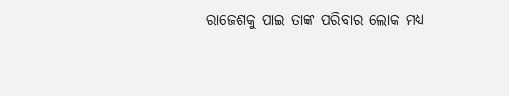ରାଜେଶକୁ ପାଇ ତାଙ୍କ ପରିବାର ଲୋକ ମଧ୍ୟ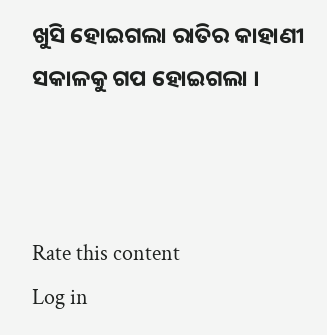ଖୁସି ହୋଇଗଲା ରାତିର କାହାଣୀ ସକାଳକୁ ଗପ ହୋଇଗଲା ।



Rate this content
Log in